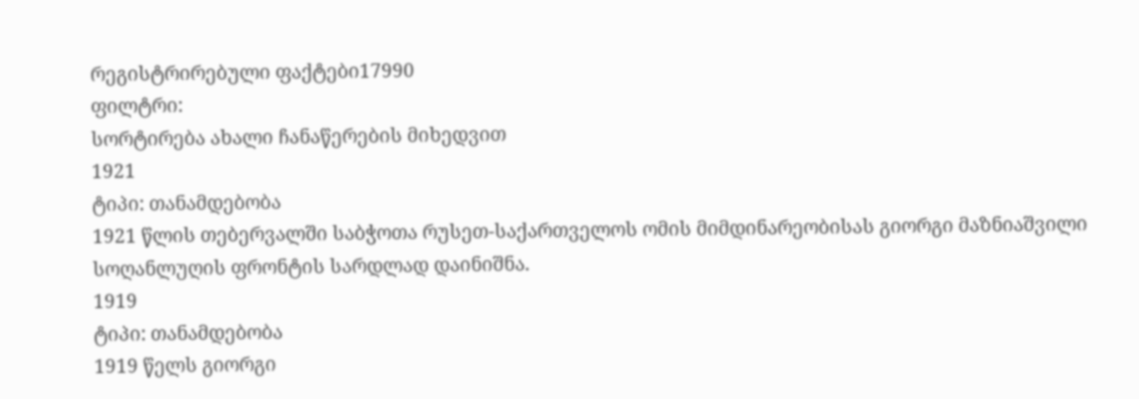რეგისტრირებული ფაქტები17990
ფილტრი:
სორტირება ახალი ჩანაწერების მიხედვით
1921
ტიპი: თანამდებობა
1921 წლის თებერვალში საბჭოთა რუსეთ-საქართველოს ომის მიმდინარეობისას გიორგი მაზნიაშვილი სოღანლუღის ფრონტის სარდლად დაინიშნა.
1919
ტიპი: თანამდებობა
1919 წელს გიორგი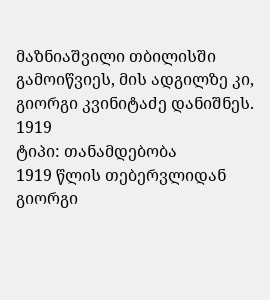მაზნიაშვილი თბილისში გამოიწვიეს, მის ადგილზე კი, გიორგი კვინიტაძე დანიშნეს.
1919
ტიპი: თანამდებობა
1919 წლის თებერვლიდან გიორგი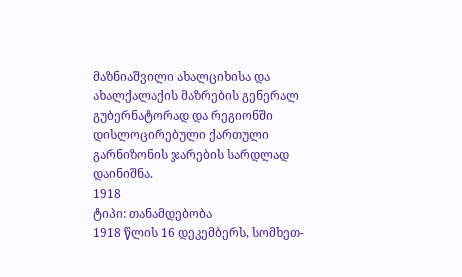მაზნიაშვილი ახალციხისა და ახალქალაქის მაზრების გენერალ გუბერნატორად და რეგიონში დისლოცირებული ქართული გარნიზონის ჯარების სარდლად დაინიშნა.
1918
ტიპი: თანამდებობა
1918 წლის 16 დეკემბერს, სომხეთ-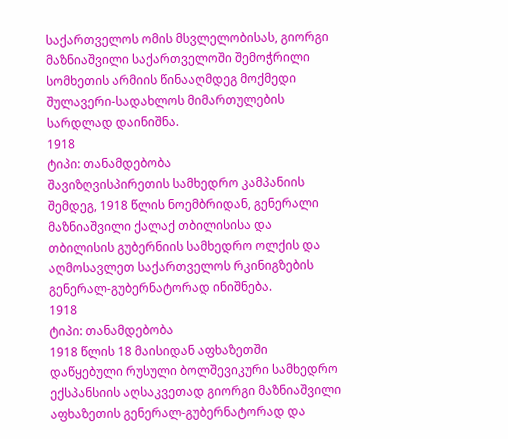საქართველოს ომის მსვლელობისას, გიორგი მაზნიაშვილი საქართველოში შემოჭრილი სომხეთის არმიის წინააღმდეგ მოქმედი შულავერი-სადახლოს მიმართულების სარდლად დაინიშნა.
1918
ტიპი: თანამდებობა
შავიზღვისპირეთის სამხედრო კამპანიის შემდეგ, 1918 წლის ნოემბრიდან, გენერალი მაზნიაშვილი ქალაქ თბილისისა და თბილისის გუბერნიის სამხედრო ოლქის და აღმოსავლეთ საქართველოს რკინიგზების გენერალ-გუბერნატორად ინიშნება.
1918
ტიპი: თანამდებობა
1918 წლის 18 მაისიდან აფხაზეთში დაწყებული რუსული ბოლშევიკური სამხედრო ექსპანსიის აღსაკვეთად გიორგი მაზნიაშვილი აფხაზეთის გენერალ-გუბერნატორად და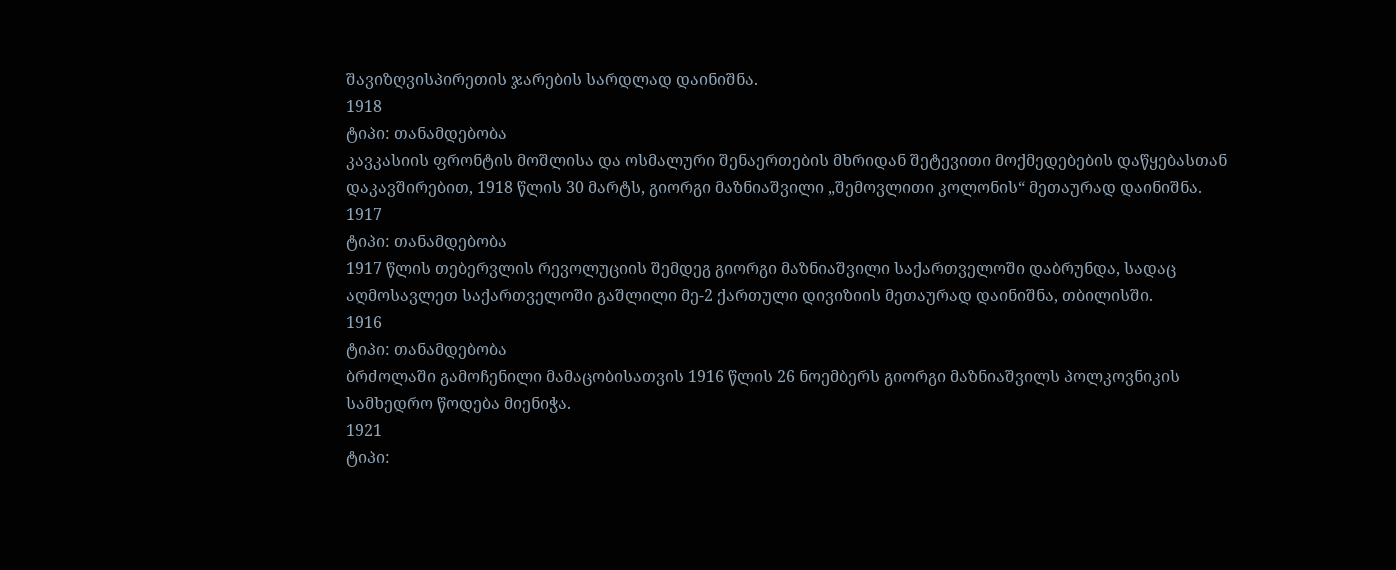შავიზღვისპირეთის ჯარების სარდლად დაინიშნა.
1918
ტიპი: თანამდებობა
კავკასიის ფრონტის მოშლისა და ოსმალური შენაერთების მხრიდან შეტევითი მოქმედებების დაწყებასთან დაკავშირებით, 1918 წლის 30 მარტს, გიორგი მაზნიაშვილი „შემოვლითი კოლონის“ მეთაურად დაინიშნა.
1917
ტიპი: თანამდებობა
1917 წლის თებერვლის რევოლუციის შემდეგ გიორგი მაზნიაშვილი საქართველოში დაბრუნდა, სადაც აღმოსავლეთ საქართველოში გაშლილი მე-2 ქართული დივიზიის მეთაურად დაინიშნა, თბილისში.
1916
ტიპი: თანამდებობა
ბრძოლაში გამოჩენილი მამაცობისათვის 1916 წლის 26 ნოემბერს გიორგი მაზნიაშვილს პოლკოვნიკის სამხედრო წოდება მიენიჭა.
1921
ტიპი: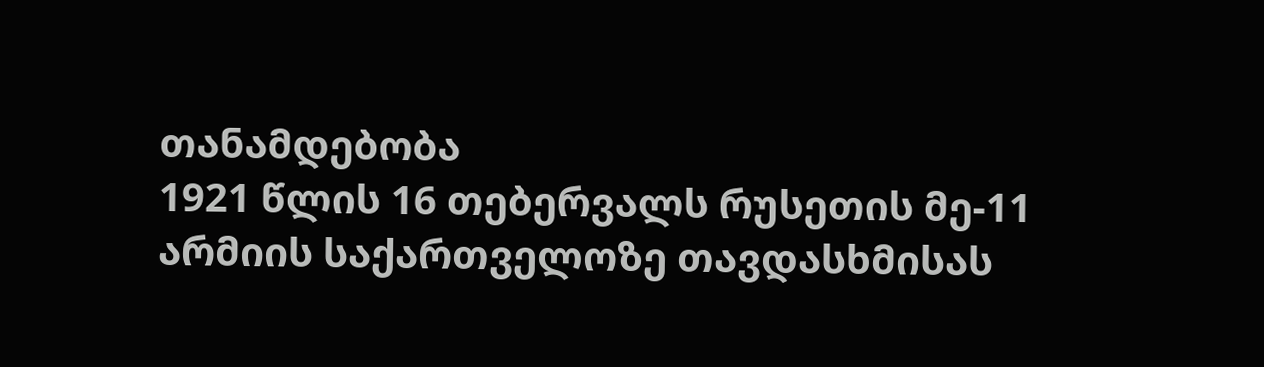თანამდებობა
1921 წლის 16 თებერვალს რუსეთის მე-11 არმიის საქართველოზე თავდასხმისას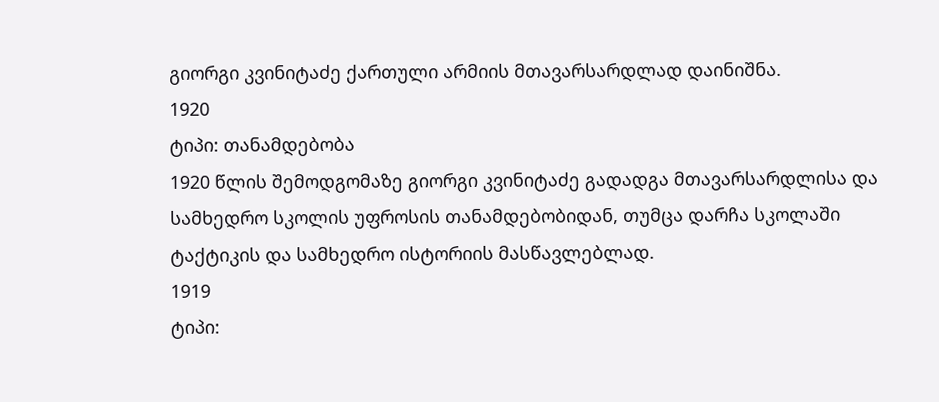გიორგი კვინიტაძე ქართული არმიის მთავარსარდლად დაინიშნა.
1920
ტიპი: თანამდებობა
1920 წლის შემოდგომაზე გიორგი კვინიტაძე გადადგა მთავარსარდლისა და სამხედრო სკოლის უფროსის თანამდებობიდან, თუმცა დარჩა სკოლაში ტაქტიკის და სამხედრო ისტორიის მასწავლებლად.
1919
ტიპი: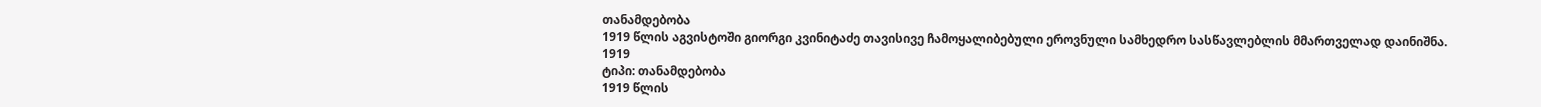თანამდებობა
1919 წლის აგვისტოში გიორგი კვინიტაძე თავისივე ჩამოყალიბებული ეროვნული სამხედრო სასწავლებლის მმართველად დაინიშნა.
1919
ტიპი: თანამდებობა
1919 წლის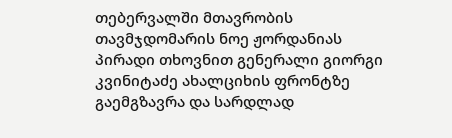თებერვალში მთავრობის თავმჯდომარის ნოე ჟორდანიას პირადი თხოვნით გენერალი გიორგი კვინიტაძე ახალციხის ფრონტზე გაემგზავრა და სარდლად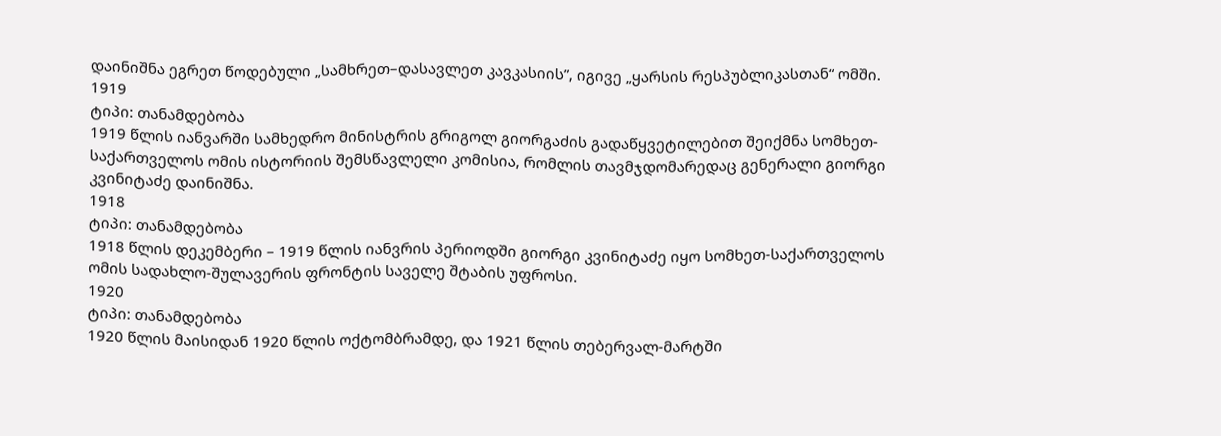დაინიშნა ეგრეთ წოდებული „სამხრეთ–დასავლეთ კავკასიის”, იგივე „ყარსის რესპუბლიკასთან“ ომში.
1919
ტიპი: თანამდებობა
1919 წლის იანვარში სამხედრო მინისტრის გრიგოლ გიორგაძის გადაწყვეტილებით შეიქმნა სომხეთ-საქართველოს ომის ისტორიის შემსწავლელი კომისია, რომლის თავმჯდომარედაც გენერალი გიორგი კვინიტაძე დაინიშნა.
1918
ტიპი: თანამდებობა
1918 წლის დეკემბერი – 1919 წლის იანვრის პერიოდში გიორგი კვინიტაძე იყო სომხეთ-საქართველოს ომის სადახლო-შულავერის ფრონტის საველე შტაბის უფროსი.
1920
ტიპი: თანამდებობა
1920 წლის მაისიდან 1920 წლის ოქტომბრამდე, და 1921 წლის თებერვალ-მარტში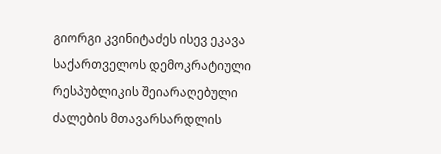გიორგი კვინიტაძეს ისევ ეკავა საქართველოს დემოკრატიული რესპუბლიკის შეიარაღებული ძალების მთავარსარდლის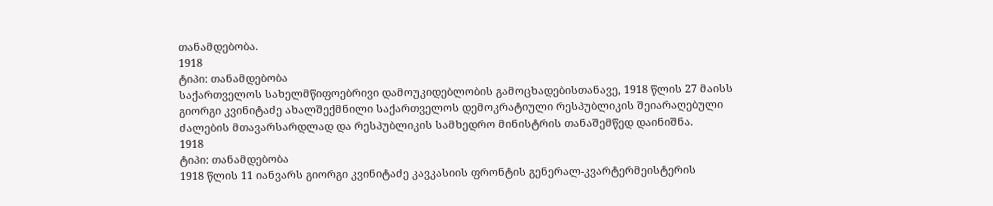თანამდებობა.
1918
ტიპი: თანამდებობა
საქართველოს სახელმწიფოებრივი დამოუკიდებლობის გამოცხადებისთანავე, 1918 წლის 27 მაისს გიორგი კვინიტაძე ახალშექმნილი საქართველოს დემოკრატიული რესპუბლიკის შეიარაღებული ძალების მთავარსარდლად და რესპუბლიკის სამხედრო მინისტრის თანაშემწედ დაინიშნა.
1918
ტიპი: თანამდებობა
1918 წლის 11 იანვარს გიორგი კვინიტაძე კავკასიის ფრონტის გენერალ-კვარტერმეისტერის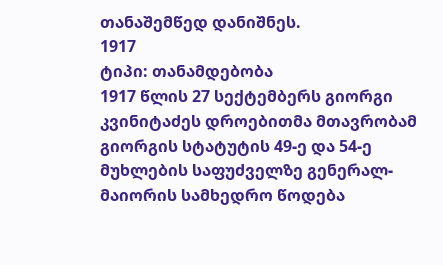თანაშემწედ დანიშნეს.
1917
ტიპი: თანამდებობა
1917 წლის 27 სექტემბერს გიორგი კვინიტაძეს დროებითმა მთავრობამ გიორგის სტატუტის 49-ე და 54-ე მუხლების საფუძველზე გენერალ-მაიორის სამხედრო წოდება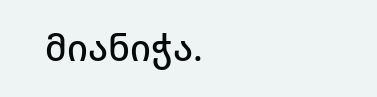მიანიჭა.